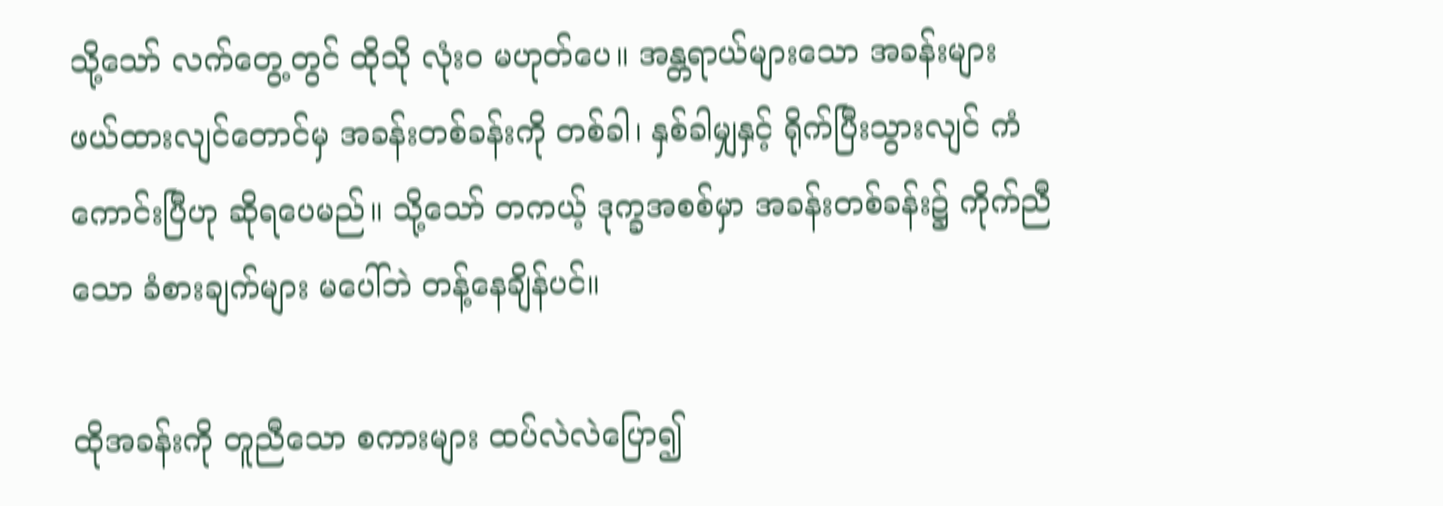သို့သော် လက်တွေ့တွင် ထိုသို လုံးဝ မဟုတ်ပေ။ အန္တရာယ်များသော အခန်းများ ဖယ်ထားလျင်တောင်မှ အခန်းတစ်ခန်းကို တစ်ခါ၊ နှစ်ခါမျှနှင့် ရိုက်ပြီးသွားလျင် ကံကောင်းပြီဟု ဆိုရပေမည်။ သို့သော် တကယ့် ဒုက္ခအစစ်မှာ အခန်းတစ်ခန်း၌ ကိုက်ညီသော ခံစားချက်များ မပေါ်ဘဲ တန့်နေချိန်ပင်။

ထိုအခန်းကို တူညီသော စကားများ ထပ်လဲလဲပြော၍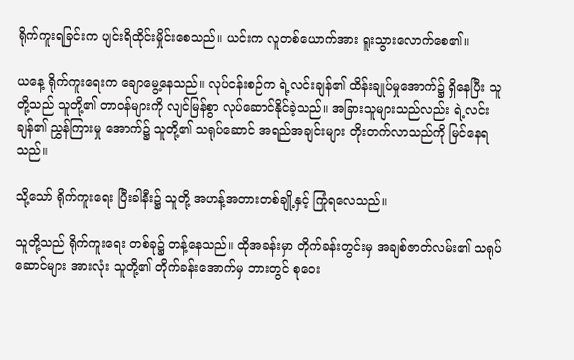ရိုက်ကူးရခြင်းက ပျင်းရိထိုင်းမှိုင်းစေသည်။ ယင်းက လူတစ်ယောက်အား ရူးသွားလောက်စေ၏။

ယနေ့ ရိုက်ကူးရေးက ချောမွေ့နေသည်။ လုပ်ငန်းစဉ်က ရဲ့လင်းချန်၏ ထိန်းချုပ်မှုအောက်၌ ရှိနေပြီး သူတို့သည် သူတို့၏ တာဝန်များကို လျင်မြန်စွာ လုပ်ဆောင်နိုင်ခဲ့သည်။ အခြားသူများသည်လည်း ရဲ့လင်းချန်၏ ညွှန်ကြားမှု အောက်၌ သူတို့၏ သရုပ်ဆောင် အရည်အချင်းများ တိုးတက်လာသည်ကို မြင်နေရသည်။

သို့သော် ရိုက်ကူးရေး ပြီးခါနီး၌ သူတို့ အဟန့်အတားတစ်ချို့နှင့် ကြုံရလေသည်။

သူတို့သည် ရိုက်ကူးရေး တစ်ခု၌ တန့်နေသည်။ ထိုအခန်းမှာ တိုက်ခန်းတွင်းမှ အချစ်ဇာတ်လမ်း၏ သရုပ်ဆောင်များ အားလုံး သူတို့၏ တိုက်ခန်းအောက်မှ ဘားတွင် စုဝေး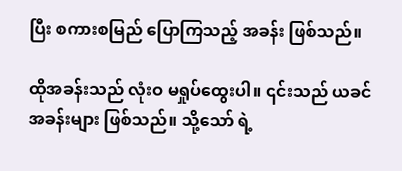ပြီး စကားစမြည် ပြောကြသည့် အခန်း ဖြစ်သည်။

ထိုအခန်းသည် လုံးဝ မရှုပ်ထွေးပါ။ ၎င်းသည် ယခင်အခန်းများ ဖြစ်သည်။ သို့သော် ရဲ့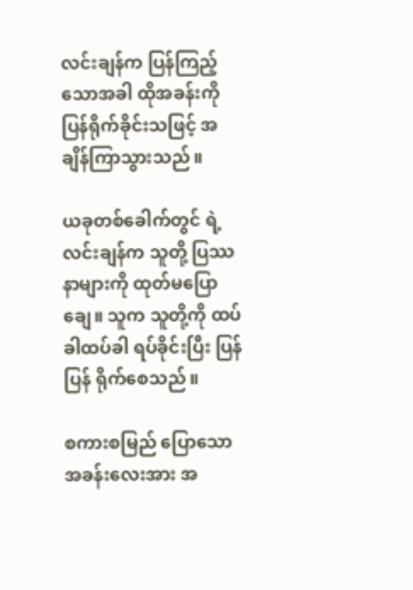လင်းချန်က ပြန်ကြည့်သောအခါ ထိုအခန်းကို ပြန်ရိုက်ခိုင်းသဖြင့် အချိန်ကြာသွားသည်။

ယခုတစ်ခေါက်တွင် ရဲ့လင်းချန်က သူတို့ ပြဿနာများကို ထုတ်မပြောချေ။ သူက သူတို့ကို ထပ်ခါထပ်ခါ ရပ်ခိုင်းပြီး ပြန်ပြန် ရိုက်စေသည်။

စကားစမြည် ပြောသော အခန်းလေးအား အ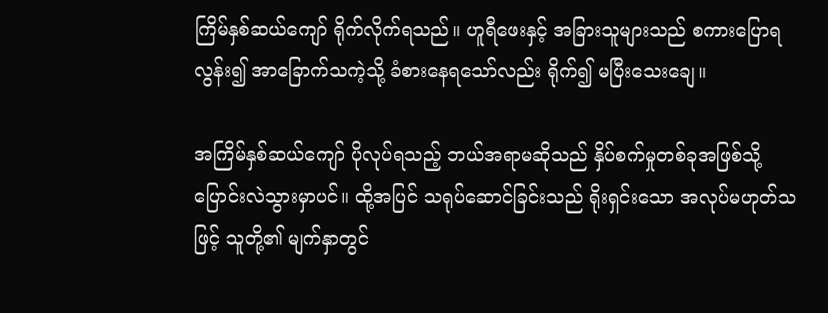ကြိမ်နှစ်ဆယ်ကျော် ရိုက်လိုက်ရသည်။ ဟူရီဖေးနှင့် အခြားသူများသည် စကားပြောရလွန်း၍ အာခြောက်သကဲ့သို့ ခံစားနေရသော်လည်း ရိုက်၍ မပြီးသေးချေ။

အကြိမ်နှစ်ဆယ်ကျော် ပိုလုပ်ရသည့် ဘယ်အရာမဆိုသည် နှိပ်စက်မှုတစ်ခုအဖြစ်သို့ ပြောင်းလဲသွားမှာပင်။ ထို့အပြင် သရုပ်ဆောင်ခြင်းသည် ရိုးရှင်းသော အလုပ်မဟုတ်သဖြင့် သူတို့၏ မျက်နှာတွင်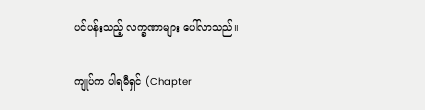ပင်ပန်းသည့် လက္ခဏာများ ပေါ်လာသည်။

ကျုပ်က ပါရမီရှင် (Chapter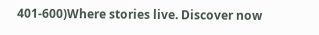401-600)Where stories live. Discover now